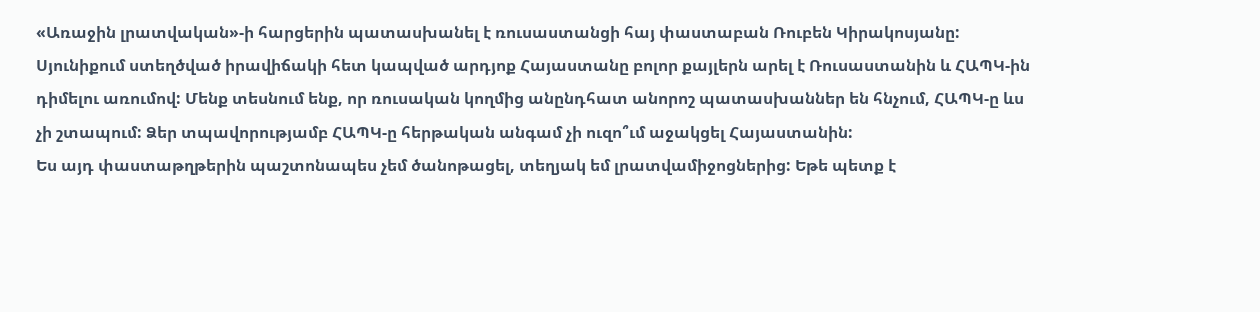«Առաջին լրատվական»-ի հարցերին պատասխանել է ռուսաստանցի հայ փաստաբան Ռուբեն Կիրակոսյանը:
Սյունիքում ստեղծված իրավիճակի հետ կապված արդյոք Հայաստանը բոլոր քայլերն արել է Ռուսաստանին և ՀԱՊԿ-ին դիմելու առումով: Մենք տեսնում ենք, որ ռուսական կողմից անընդհատ անորոշ պատասխաններ են հնչում, ՀԱՊԿ-ը ևս չի շտապում: Ձեր տպավորությամբ ՀԱՊԿ-ը հերթական անգամ չի ուզո՞ւմ աջակցել Հայաստանին:
Ես այդ փաստաթղթերին պաշտոնապես չեմ ծանոթացել, տեղյակ եմ լրատվամիջոցներից: Եթե պետք է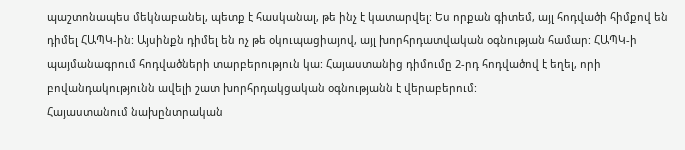պաշտոնապես մեկնաբանել, պետք է հասկանալ, թե ինչ է կատարվել: Ես որքան գիտեմ, այլ հոդվածի հիմքով են դիմել ՀԱՊԿ-ին: Այսինքն դիմել են ոչ թե օկուպացիայով, այլ խորհրդատվական օգնության համար: ՀԱՊԿ-ի պայմանագրում հոդվածների տարբերություն կա: Հայաստանից դիմումը 2-րդ հոդվածով է եղել, որի բովանդակությունն ավելի շատ խորհրդակցական օգնությանն է վերաբերում:
Հայաստանում նախընտրական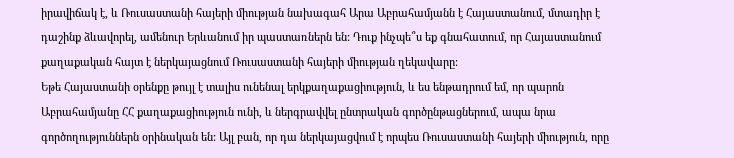իրավիճակ է, և Ռուսաստանի հայերի միության նախագահ Արա Աբրահամյանն է Հայաստանում, մտադիր է դաշինք ձևավորել, ամենուր Երևանում իր պաստառներն են: Դուք ինչպե՞ս եք գնահատում, որ Հայաստանում քաղաքական հայտ է ներկայացնում Ռուսաստանի հայերի միության ղեկավարը:
Եթե Հայաստանի օրենքը թույլ է տալիս ունենալ երկքաղաքացիություն, և ես ենթադրում եմ, որ պարոն Աբրահամյանը ՀՀ քաղաքացիություն ունի, և ներգրավվել ընտրական գործընթացներում, ապա նրա գործողություններն օրինական են: Այլ բան, որ դա ներկայացվում է որպես Ռուսաստանի հայերի միություն, որը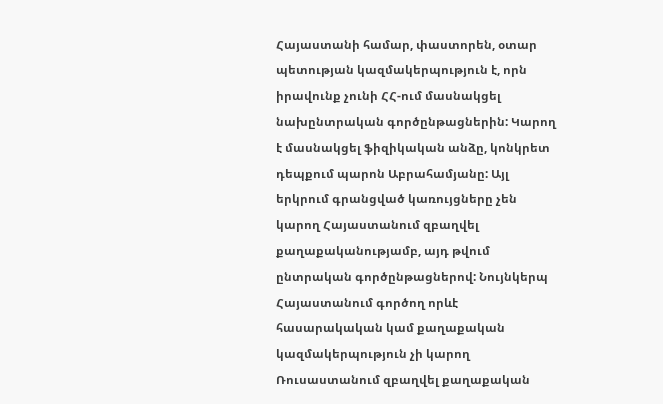Հայաստանի համար, փաստորեն, օտար պետության կազմակերպություն է, որն իրավունք չունի ՀՀ-ում մասնակցել նախընտրական գործընթացներին: Կարող է մասնակցել ֆիզիկական անձը, կոնկրետ դեպքում պարոն Աբրահամյանը: Այլ երկրում գրանցված կառույցները չեն կարող Հայաստանում զբաղվել քաղաքականությամբ, այդ թվում ընտրական գործընթացներով: Նույնկերպ Հայաստանում գործող որևէ հասարակական կամ քաղաքական կազմակերպություն չի կարող Ռուսաստանում զբաղվել քաղաքական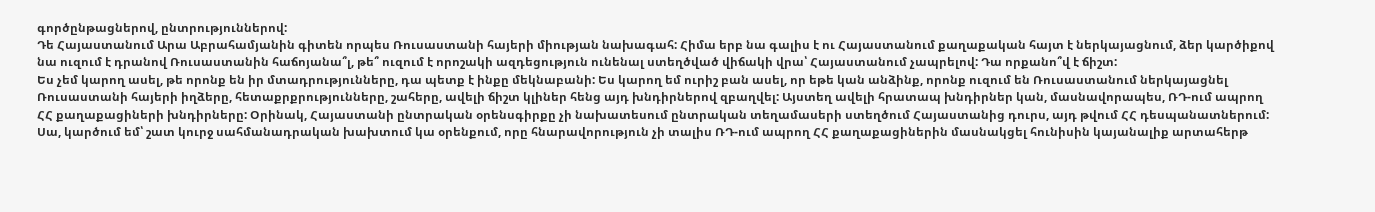գործընթացներով, ընտրություններով:
Դե Հայաստանում Արա Աբրահամյանին գիտեն որպես Ռուսաստանի հայերի միության նախագահ: Հիմա երբ նա գալիս է ու Հայաստանում քաղաքական հայտ է ներկայացնում, ձեր կարծիքով նա ուզում է դրանով Ռուսաստանին հաճոյանա՞լ, թե՞ ուզում է որոշակի ազդեցություն ունենալ ստեղծված վիճակի վրա՝ Հայաստանում չապրելով: Դա որքանո՞վ է ճիշտ:
Ես չեմ կարող ասել, թե որոնք են իր մտադրությունները, դա պետք է ինքը մեկնաբանի: Ես կարող եմ ուրիշ բան ասել, որ եթե կան անձինք, որոնք ուզում են Ռուսաստանում ներկայացնել Ռուսաստանի հայերի իղձերը, հետաքրքրությունները, շահերը, ավելի ճիշտ կլիներ հենց այդ խնդիրներով զբաղվել: Այստեղ ավելի հրատապ խնդիրներ կան, մասնավորապես, ՌԴ-ում ապրող ՀՀ քաղաքացիների խնդիրները: Օրինակ, Հայաստանի ընտրական օրենսգիրքը չի նախատեսում ընտրական տեղամասերի ստեղծում Հայաստանից դուրս, այդ թվում ՀՀ դեսպանատներում: Սա, կարծում եմ՝ շատ կուրջ սահմանադրական խախտում կա օրենքում, որը հնարավորություն չի տալիս ՌԴ-ում ապրող ՀՀ քաղաքացիներին մասնակցել հունիսին կայանալիք արտահերթ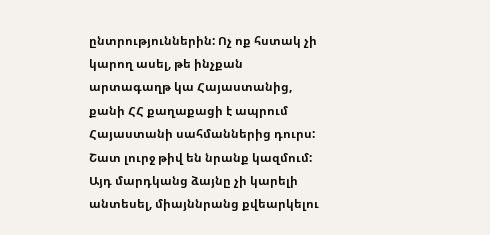ընտրություններին: Ոչ ոք հստակ չի կարող ասել, թե ինչքան արտագաղթ կա Հայաստանից, քանի ՀՀ քաղաքացի է ապրում Հայաստանի սահմաններից դուրս: Շատ լուրջ թիվ են նրանք կազմում: Այդ մարդկանց ձայնը չի կարելի անտեսել, միայննրանց քվեարկելու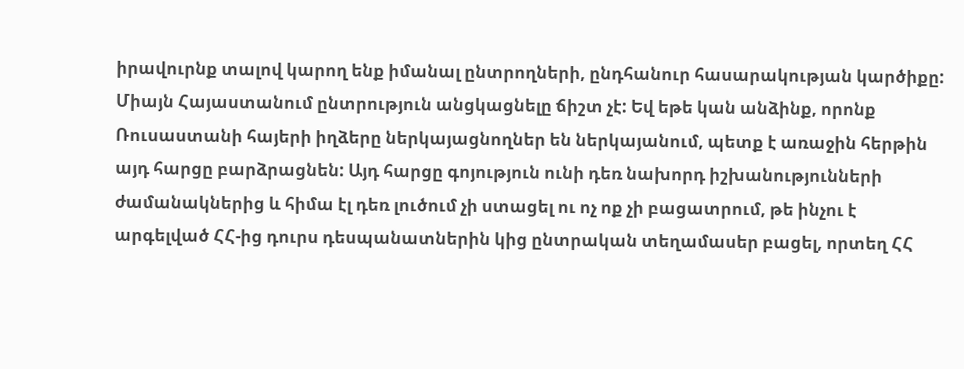իրավուրնք տալով կարող ենք իմանալ ընտրողների, ընդհանուր հասարակության կարծիքը: Միայն Հայաստանում ընտրություն անցկացնելը ճիշտ չէ: Եվ եթե կան անձինք, որոնք Ռուսաստանի հայերի իղձերը ներկայացնողներ են ներկայանում, պետք է առաջին հերթին այդ հարցը բարձրացնեն: Այդ հարցը գոյություն ունի դեռ նախորդ իշխանությունների ժամանակներից և հիմա էլ դեռ լուծում չի ստացել ու ոչ ոք չի բացատրում, թե ինչու է արգելված ՀՀ-ից դուրս դեսպանատներին կից ընտրական տեղամասեր բացել, որտեղ ՀՀ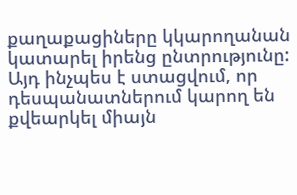քաղաքացիները կկարողանան կատարել իրենց ընտրությունը: Այդ ինչպես է ստացվում, որ դեսպանատներում կարող են քվեարկել միայն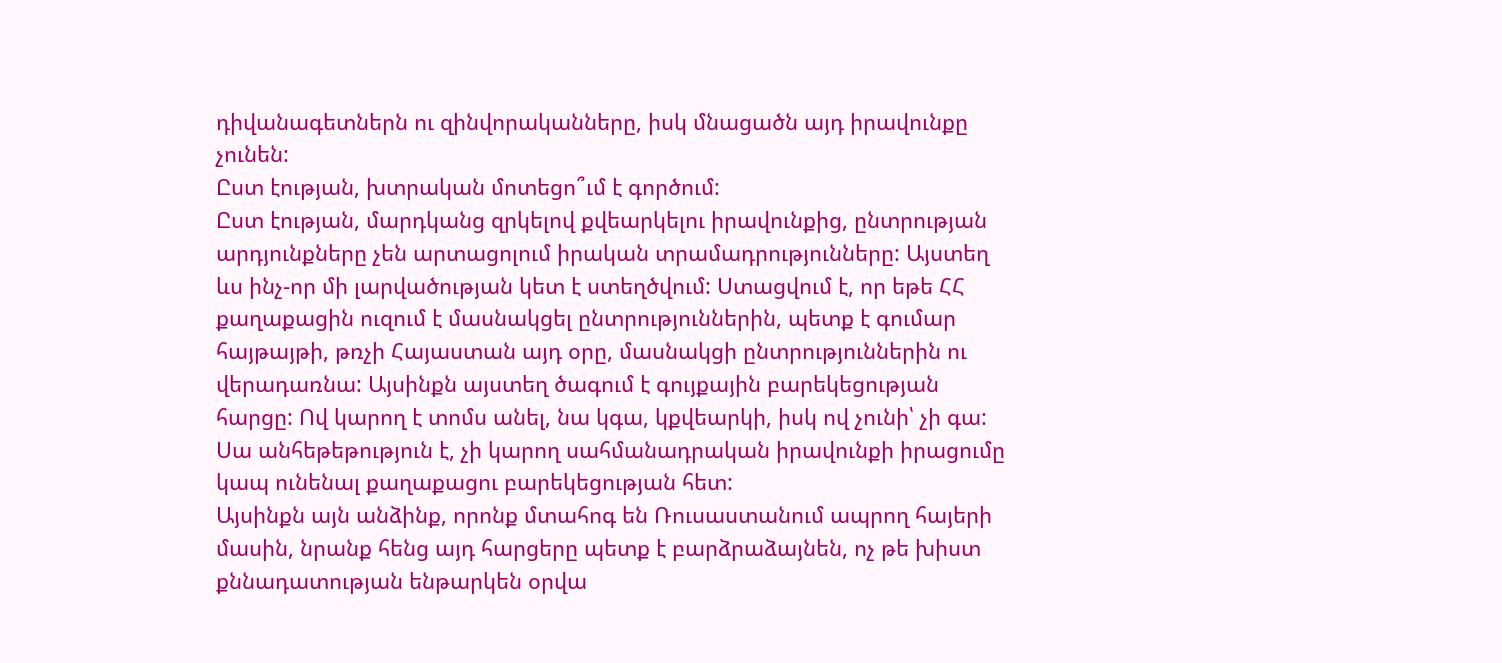դիվանագետներն ու զինվորականները, իսկ մնացածն այդ իրավունքը չունեն:
Ըստ էության, խտրական մոտեցո՞ւմ է գործում:
Ըստ էության, մարդկանց զրկելով քվեարկելու իրավունքից, ընտրության արդյունքները չեն արտացոլում իրական տրամադրությունները: Այստեղ ևս ինչ-որ մի լարվածության կետ է ստեղծվում: Ստացվում է, որ եթե ՀՀ քաղաքացին ուզում է մասնակցել ընտրություններին, պետք է գումար հայթայթի, թռչի Հայաստան այդ օրը, մասնակցի ընտրություններին ու վերադառնա: Այսինքն այստեղ ծագում է գույքային բարեկեցության հարցը: Ով կարող է տոմս անել, նա կգա, կքվեարկի, իսկ ով չունի՝ չի գա: Սա անհեթեթություն է, չի կարող սահմանադրական իրավունքի իրացումը կապ ունենալ քաղաքացու բարեկեցության հետ:
Այսինքն այն անձինք, որոնք մտահոգ են Ռուսաստանում ապրող հայերի մասին, նրանք հենց այդ հարցերը պետք է բարձրաձայնեն, ոչ թե խիստ քննադատության ենթարկեն օրվա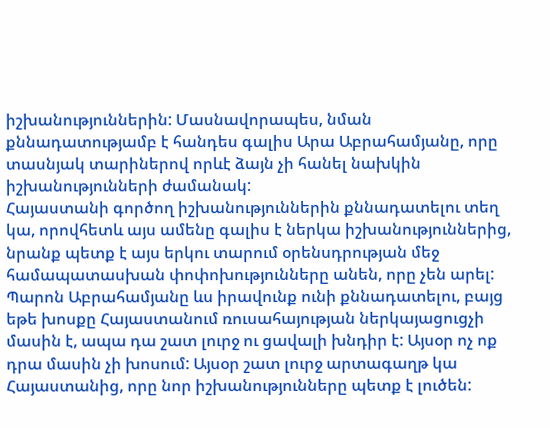իշխանություններին: Մասնավորապես, նման քննադատությամբ է հանդես գալիս Արա Աբրահամյանը, որը տասնյակ տարիներով որևէ ձայն չի հանել նախկին իշխանությունների ժամանակ:
Հայաստանի գործող իշխանություններին քննադատելու տեղ կա, որովհետև այս ամենը գալիս է ներկա իշխանություններից, նրանք պետք է այս երկու տարում օրենսդրության մեջ համապատասխան փոփոխությունները անեն, որը չեն արել: Պարոն Աբրահամյանը ևս իրավունք ունի քննադատելու, բայց եթե խոսքը Հայաստանում ռուսահայության ներկայացուցչի մասին է, ապա դա շատ լուրջ ու ցավալի խնդիր է: Այսօր ոչ ոք դրա մասին չի խոսում: Այսօր շատ լուրջ արտագաղթ կա Հայաստանից, որը նոր իշխանությունները պետք է լուծեն: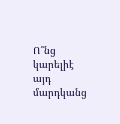Ո՞նց կարելիէ այդ մարդկանց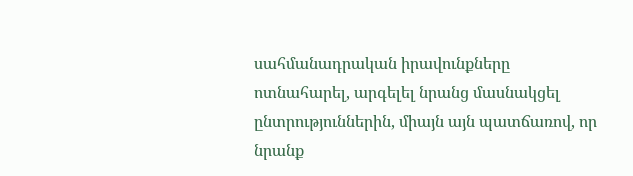սահմանադրական իրավունքները ոտնահարել, արգելել նրանց մասնակցել ընտրություններին, միայն այն պատճառով, որ նրանք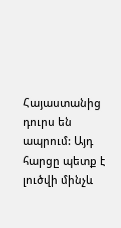Հայաստանից դուրս են ապրում: Այդ հարցը պետք է լուծվի մինչև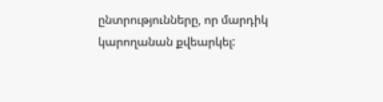ընտրությունները, որ մարդիկ կարողանան քվեարկել: